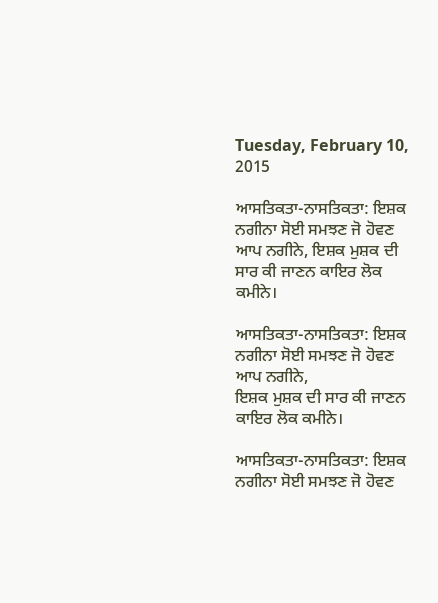Tuesday, February 10, 2015

ਆਸਤਿਕਤਾ-ਨਾਸਤਿਕਤਾ: ਇਸ਼ਕ ਨਗੀਨਾ ਸੋਈ ਸਮਝਣ ਜੋ ਹੋਵਣ ਆਪ ਨਗੀਨੇ, ਇਸ਼ਕ ਮੁਸ਼ਕ ਦੀ ਸਾਰ ਕੀ ਜਾਣਨ ਕਾਇਰ ਲੋਕ ਕਮੀਨੇ।

ਆਸਤਿਕਤਾ-ਨਾਸਤਿਕਤਾ: ਇਸ਼ਕ ਨਗੀਨਾ ਸੋਈ ਸਮਝਣ ਜੋ ਹੋਵਣ ਆਪ ਨਗੀਨੇ,
ਇਸ਼ਕ ਮੁਸ਼ਕ ਦੀ ਸਾਰ ਕੀ ਜਾਣਨ ਕਾਇਰ ਲੋਕ ਕਮੀਨੇ।

ਆਸਤਿਕਤਾ-ਨਾਸਤਿਕਤਾ: ਇਸ਼ਕ ਨਗੀਨਾ ਸੋਈ ਸਮਝਣ ਜੋ ਹੋਵਣ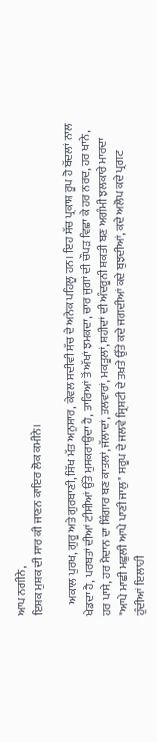ਆਪ ਨਗੀਨੇ,
ਇਸ਼ਕ ਮੁਸ਼ਕ ਦੀ ਸਾਰ ਕੀ ਜਾਣਨ ਕਾਇਰ ਲੋਕ ਕਮੀਨੇ।

     ਅਕਾਲ ਪੁਰਖ, ਗੁਰੂ ਅਤੇ ਗੁਰਬਾਣੀ, ਸਿੱਖ ਮੱਤ ਅਨੁਸਾਰ, ਕੇਵਲ ਸਦੀਵੀ ਸੱਚ ਦੇ ਅਨੇਕ ਪਹਿਲੂ ਹਨ। ਇਹ ਸੱਚ ਪ੍ਰਕਾਸ਼ ਰੂਪ ਹੋ ਬੱਦਲਾਂ ਨਾਲ ਖੇਡਦਾ ਹੈ, ਪਰਬਤਾਂ ਦੀਆਂ ਟੀਸੀਆਂ ਉੱਤੇ ਮੁਸਕਰਾਉਂਦਾ ਹੈ, ਤਾਰਿਆਂ ਤੋਂ ਅੱਖਾਂ ਝਮਕਦਾ, ਚਾਰ ਜੁਗਾਂ ਦੀ ਚੌਪੜ ਵਿਛਾ ਕੇ ਹਰ ਨਰਦ, ਹਰ ਖਾਨੇ, ਹਰ ਪਾਸੇ, ਹਰ ਮੈਦਾਨ ਦਾ ਸ਼ਿੰਗਾਰ ਬਣ ਕਾਤਲਾਂ, ਜੱਲਾਦਾਂ, ਤਲਵਾਰਾਂ, ਮਕਤੂਲਾਂ, ਸ਼ਹੀਦਾਂ ਦੀ ਅੰਦਰੂਨੀ ਸ਼ਕਤੀ ਬਣ ਅਗੰਮੀ ਝਲਕਾਰੇ ਮਾਰਦਾ "ਆਪੇ ਮਾਛੀ ਮਛੁਲੀ ਆਪੇ ਪਾਣੀ ਜਾਲੁ" ਸਰੂਪ ਦੇ ਜਲਵੇ ਸ੍ਰਿਸ਼ਟੀ ਦੇ ਤਖ਼ਤੇ ਉੱਤੇ ਕਦੇ ਜਗਦੀਆਂ ਕਦੇ ਬੁਝਦੀਆਂ, ਕਦੇ ਅਲੋਪ ਕਦੇ ਪ੍ਰਗਟ ਹੁੰਦੀਆਂ ਇਲਾਹੀ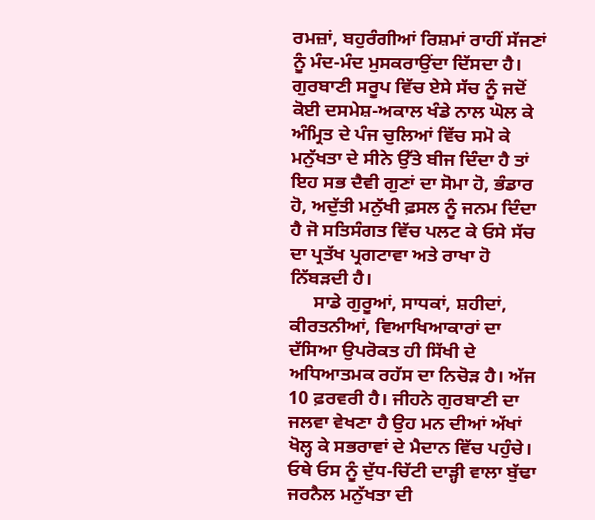ਰਮਜ਼ਾਂ, ਬਹੁਰੰਗੀਆਂ ਰਿਸ਼ਮਾਂ ਰਾਹੀਂ ਸੱਜਣਾਂ ਨੂੰ ਮੰਦ-ਮੰਦ ਮੁਸਕਰਾਉਂਦਾ ਦਿੱਸਦਾ ਹੈ। ਗੁਰਬਾਣੀ ਸਰੂਪ ਵਿੱਚ ਏਸੇ ਸੱਚ ਨੂੰ ਜਦੋਂ ਕੋਈ ਦਸਮੇਸ਼-ਅਕਾਲ ਖੰਡੇ ਨਾਲ ਘੋਲ ਕੇ ਅੰਮ੍ਰਿਤ ਦੇ ਪੰਜ ਚੁਲਿਆਂ ਵਿੱਚ ਸਮੋ ਕੇ ਮਨੁੱਖਤਾ ਦੇ ਸੀਨੇ ਉੱਤੇ ਬੀਜ ਦਿੰਦਾ ਹੈ ਤਾਂ ਇਹ ਸਭ ਦੈਵੀ ਗੁਣਾਂ ਦਾ ਸੋਮਾ ਹੋ, ਭੰਡਾਰ ਹੋ, ਅਦੁੱਤੀ ਮਨੁੱਖੀ ਫ਼ਸਲ ਨੂੰ ਜਨਮ ਦਿੰਦਾ ਹੈ ਜੋ ਸਤਿਸੰਗਤ ਵਿੱਚ ਪਲਟ ਕੇ ਓਸੇ ਸੱਚ ਦਾ ਪ੍ਰਤੱਖ ਪ੍ਰਗਟਾਵਾ ਅਤੇ ਰਾਖਾ ਹੋ ਨਿੱਬੜਦੀ ਹੈ।
     ਸਾਡੇ ਗੁਰੂਆਂ, ਸਾਧਕਾਂ, ਸ਼ਹੀਦਾਂ, ਕੀਰਤਨੀਆਂ, ਵਿਆਖਿਆਕਾਰਾਂ ਦਾ ਦੱਸਿਆ ਉਪਰੋਕਤ ਹੀ ਸਿੱਖੀ ਦੇ ਅਧਿਆਤਮਕ ਰਹੱਸ ਦਾ ਨਿਚੋੜ ਹੈ। ਅੱਜ 10 ਫ਼ਰਵਰੀ ਹੈ। ਜੀਹਨੇ ਗੁਰਬਾਣੀ ਦਾ ਜਲਵਾ ਵੇਖਣਾ ਹੈ ਉਹ ਮਨ ਦੀਆਂ ਅੱਖਾਂ ਖੋਲ੍ਹ ਕੇ ਸਭਰਾਵਾਂ ਦੇ ਮੈਦਾਨ ਵਿੱਚ ਪਹੁੰਚੇ। ਓਥੇ ਓਸ ਨੂੰ ਦੁੱਧ-ਚਿੱਟੀ ਦਾੜ੍ਹੀ ਵਾਲਾ ਬੁੱਢਾ ਜਰਨੈਲ ਮਨੁੱਖਤਾ ਦੀ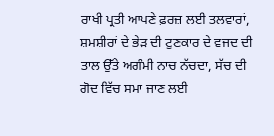ਰਾਖੀ ਪ੍ਰਤੀ ਆਪਣੇ ਫ਼ਰਜ਼ ਲਈ ਤਲਵਾਰਾਂ, ਸ਼ਮਸ਼ੀਰਾਂ ਦੇ ਭੇੜ ਦੀ ਟੁਣਕਾਰ ਦੇ ਵਜਦ ਦੀ ਤਾਲ ਉੱਤੇ ਅਗੰਮੀ ਨਾਚ ਨੱਚਦਾ, ਸੱਚ ਦੀ ਗੋਦ ਵਿੱਚ ਸਮਾ ਜਾਣ ਲਈ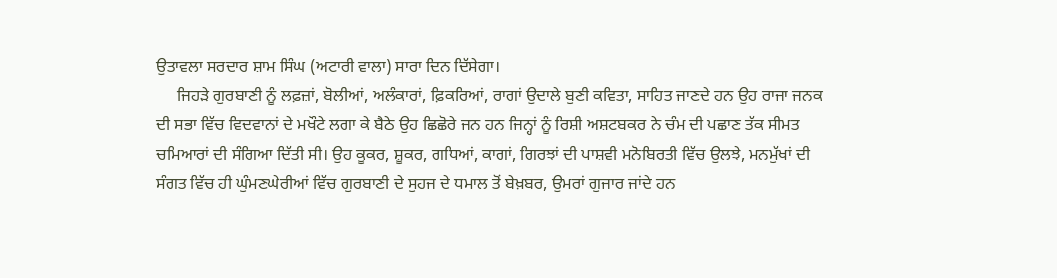ਉਤਾਵਲਾ ਸਰਦਾਰ ਸ਼ਾਮ ਸਿੰਘ (ਅਟਾਰੀ ਵਾਲਾ) ਸਾਰਾ ਦਿਨ ਦਿੱਸੇਗਾ।
     ਜਿਹੜੇ ਗੁਰਬਾਣੀ ਨੂੰ ਲਫ਼ਜ਼ਾਂ, ਬੋਲੀਆਂ, ਅਲੰਕਾਰਾਂ, ਫ਼ਿਕਰਿਆਂ, ਰਾਗਾਂ ਉਦਾਲੇ ਬੁਣੀ ਕਵਿਤਾ, ਸਾਹਿਤ ਜਾਣਦੇ ਹਨ ਉਹ ਰਾਜਾ ਜਨਕ ਦੀ ਸਭਾ ਵਿੱਚ ਵਿਦਵਾਨਾਂ ਦੇ ਮਖੌਟੇ ਲਗਾ ਕੇ ਬੈਠੇ ਉਹ ਛਿਛੋਰੇ ਜਨ ਹਨ ਜਿਨ੍ਹਾਂ ਨੂੰ ਰਿਸ਼ੀ ਅਸ਼ਟਬਕਰ ਨੇ ਚੰਮ ਦੀ ਪਛਾਣ ਤੱਕ ਸੀਮਤ ਚਮਿਆਰਾਂ ਦੀ ਸੰਗਿਆ ਦਿੱਤੀ ਸੀ। ਉਹ ਕੂਕਰ, ਸ਼ੂਕਰ, ਗਧਿਆਂ, ਕਾਗਾਂ, ਗਿਰਝਾਂ ਦੀ ਪਾਸ਼ਵੀ ਮਨੋਬਿਰਤੀ ਵਿੱਚ ਉਲਝੇ, ਮਨਮੁੱਖਾਂ ਦੀ ਸੰਗਤ ਵਿੱਚ ਹੀ ਘੁੰਮਣਘੇਰੀਆਂ ਵਿੱਚ ਗੁਰਬਾਣੀ ਦੇ ਸੁਹਜ ਦੇ ਧਮਾਲ ਤੋਂ ਬੇਖ਼ਬਰ, ਉਮਰਾਂ ਗੁਜਾਰ ਜਾਂਦੇ ਹਨ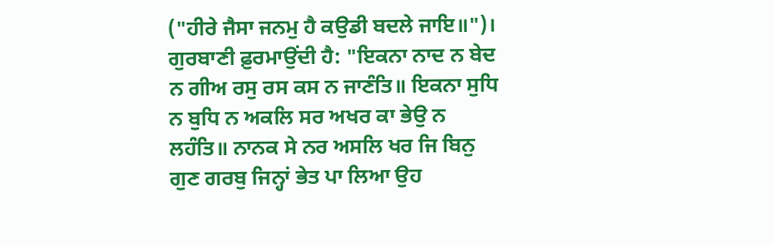("ਹੀਰੇ ਜੈਸਾ ਜਨਮੁ ਹੈ ਕਉਡੀ ਬਦਲੇ ਜਾਇ॥")। ਗੁਰਬਾਣੀ ਫ਼ੁਰਮਾਉਂਦੀ ਹੈ: "ਇਕਨਾ ਨਾਦ ਨ ਬੇਦ ਨ ਗੀਅ ਰਸੁ ਰਸ ਕਸ ਨ ਜਾਣੰਤਿ॥ ਇਕਨਾ ਸੁਧਿ ਨ ਬੁਧਿ ਨ ਅਕਲਿ ਸਰ ਅਖਰ ਕਾ ਭੇਉ ਨ ਲਹੰਤਿ॥ ਨਾਨਕ ਸੇ ਨਰ ਅਸਲਿ ਖਰ ਜਿ ਬਿਨੁ ਗੁਣ ਗਰਬੁ ਜਿਨ੍ਹਾਂ ਭੇਤ ਪਾ ਲਿਆ ਉਹ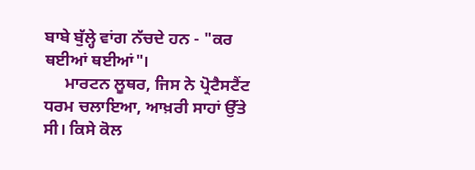ਬਾਬੇ ਬੁੱਲ੍ਹੇ ਵਾਂਗ ਨੱਚਦੇ ਹਨ - "ਕਰ ਥਈਆਂ ਥਈਆਂ"।
     ਮਾਰਟਨ ਲੂਥਰ, ਜਿਸ ਨੇ ਪ੍ਰੋਟੈਸਟੈਂਟ ਧਰਮ ਚਲਾਇਆ, ਆਖ਼ਰੀ ਸਾਹਾਂ ਉੱਤੇ ਸੀ। ਕਿਸੇ ਕੋਲ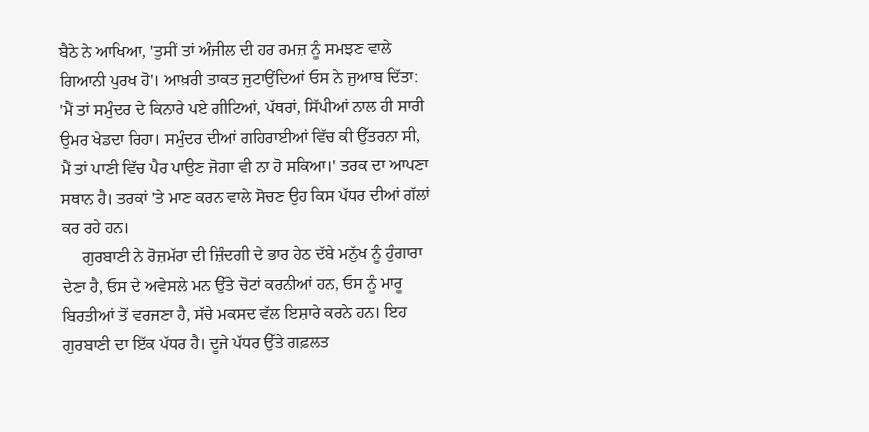ਬੈਠੇ ਨੇ ਆਖਿਆ, 'ਤੁਸੀਂ ਤਾਂ ਅੰਜੀਲ ਦੀ ਹਰ ਰਮਜ਼ ਨੂੰ ਸਮਝਣ ਵਾਲੇ ਗਿਆਨੀ ਪੁਰਖ ਹੋ'। ਆਖ਼ਰੀ ਤਾਕਤ ਜੁਟਾਉਂਦਿਆਂ ਓਸ ਨੇ ਜੁਆਬ ਦਿੱਤਾ: 'ਮੈਂ ਤਾਂ ਸਮੁੰਦਰ ਦੇ ਕਿਨਾਰੇ ਪਏ ਗੀਟਿਆਂ, ਪੱਥਰਾਂ, ਸਿੱਪੀਆਂ ਨਾਲ ਹੀ ਸਾਰੀ ਉਮਰ ਖੇਡਦਾ ਰਿਹਾ। ਸਮੁੰਦਰ ਦੀਆਂ ਗਹਿਰਾਈਆਂ ਵਿੱਚ ਕੀ ਉੱਤਰਨਾ ਸੀ, ਮੈਂ ਤਾਂ ਪਾਣੀ ਵਿੱਚ ਪੈਰ ਪਾਉਣ ਜੋਗਾ ਵੀ ਨਾ ਹੋ ਸਕਿਆ।' ਤਰਕ ਦਾ ਆਪਣਾ ਸਥਾਨ ਹੈ। ਤਰਕਾਂ 'ਤੇ ਮਾਣ ਕਰਨ ਵਾਲੇ ਸੋਚਣ ਉਹ ਕਿਸ ਪੱਧਰ ਦੀਆਂ ਗੱਲਾਂ ਕਰ ਰਹੇ ਹਨ।
     ਗੁਰਬਾਣੀ ਨੇ ਰੋਜ਼ਮੱਰਾ ਦੀ ਜ਼ਿੰਦਗੀ ਦੇ ਭਾਰ ਹੇਠ ਦੱਬੇ ਮਨੁੱਖ ਨੂੰ ਹੁੰਗਾਰਾ ਦੇਣਾ ਹੈ, ਓਸ ਦੇ ਅਵੇਸਲੇ ਮਨ ਉੱਤੇ ਚੋਟਾਂ ਕਰਨੀਆਂ ਹਨ, ਓਸ ਨੂੰ ਮਾਰੂ ਬਿਰਤੀਆਂ ਤੋਂ ਵਰਜਣਾ ਹੈ, ਸੱਚੇ ਮਕਸਦ ਵੱਲ ਇਸ਼ਾਰੇ ਕਰਨੇ ਹਨ। ਇਹ ਗੁਰਬਾਣੀ ਦਾ ਇੱਕ ਪੱਧਰ ਹੈ। ਦੂਜੇ ਪੱਧਰ ਉੱਤੇ ਗਫ਼ਲਤ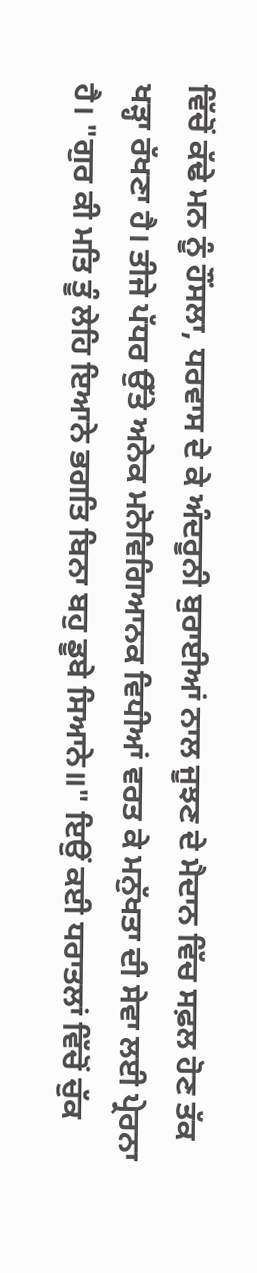ਵਿੱਚੋਂ ਕੱਢੇ ਮਨ ਨੂੰ ਹੌਂਸਲਾ, ਧਰਵਾਸ ਦੇ ਕੇ ਅੰਦਰੂਨੀ ਬੁਰਾਈਆਂ ਨਾਲ ਜੂਝਣ ਦੇ ਮੈਦਾਨ ਵਿੱਚ ਸਫ਼ਲ ਹੋਣ ਤੱਕ ਖੜ੍ਹਾ ਰੱਖਣਾ ਹੈ। ਤੀਜੇ ਪੱਧਰ ਉੱਤੇ ਅਨੇਕ ਮਨੋਵਿਗਿਆਨਕ ਵਿਧੀਆਂ ਵਰਤ ਕੇ ਮਨੁੱਖਤਾ ਦੀ ਸੇਵਾ ਲਈ ਪ੍ਰੇਰਨਾ ਹੈ। "ਗੁਰ ਕੀ ਮਤਿ ਤੂੰ ਲੇਹਿ ਇਆਨੇ ਭਗਤਿ ਬਿਨਾ ਬਹੁ ਡੂਬੇ ਸਿਆਨੇ॥" ਇਉਂ ਕਈ ਧਰਾਤਲਾਂ ਵਿੱਚੋਂ ਚੁੱਕ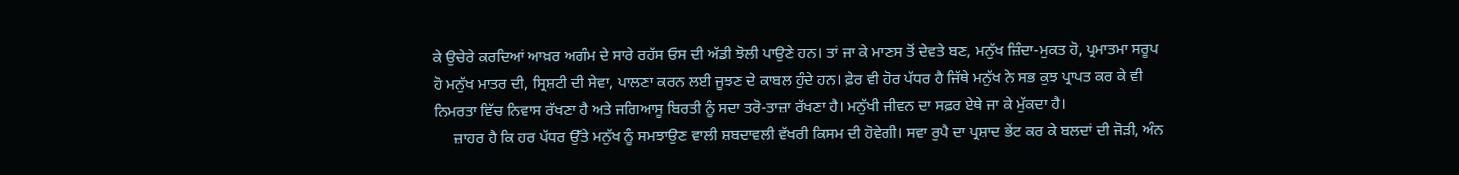ਕੇ ਉਚੇਰੇ ਕਰਦਿਆਂ ਆਖ਼ਰ ਅਗੰਮ ਦੇ ਸਾਰੇ ਰਹੱਸ ਓਸ ਦੀ ਅੱਡੀ ਝੋਲੀ ਪਾਉਣੇ ਹਨ। ਤਾਂ ਜਾ ਕੇ ਮਾਣਸ ਤੋਂ ਦੇਵਤੇ ਬਣ, ਮਨੁੱਖ ਜ਼ਿੰਦਾ-ਮੁਕਤ ਹੋ, ਪ੍ਰਮਾਤਮਾ ਸਰੂਪ ਹੋ ਮਨੁੱਖ ਮਾਤਰ ਦੀ, ਸ੍ਰਿਸ਼ਟੀ ਦੀ ਸੇਵਾ, ਪਾਲਣਾ ਕਰਨ ਲਈ ਜੂਝਣ ਦੇ ਕਾਬਲ ਹੁੰਦੇ ਹਨ। ਫ਼ੇਰ ਵੀ ਹੋਰ ਪੱਧਰ ਹੈ ਜਿੱਥੇ ਮਨੁੱਖ ਨੇ ਸਭ ਕੁਝ ਪ੍ਰਾਪਤ ਕਰ ਕੇ ਵੀ ਨਿਮਰਤਾ ਵਿੱਚ ਨਿਵਾਸ ਰੱਖਣਾ ਹੈ ਅਤੇ ਜਗਿਆਸੂ ਬਿਰਤੀ ਨੂੰ ਸਦਾ ਤਰੋ-ਤਾਜ਼ਾ ਰੱਖਣਾ ਹੈ। ਮਨੁੱਖੀ ਜੀਵਨ ਦਾ ਸਫ਼ਰ ਏਥੇ ਜਾ ਕੇ ਮੁੱਕਦਾ ਹੈ।
     ਜ਼ਾਹਰ ਹੈ ਕਿ ਹਰ ਪੱਧਰ ਉੱਤੇ ਮਨੁੱਖ ਨੂੰ ਸਮਝਾਉਣ ਵਾਲੀ ਸ਼ਬਦਾਵਲੀ ਵੱਖਰੀ ਕਿਸਮ ਦੀ ਹੋਵੇਗੀ। ਸਵਾ ਰੁਪੈ ਦਾ ਪ੍ਰਸ਼ਾਦ ਭੇਂਟ ਕਰ ਕੇ ਬਲਦਾਂ ਦੀ ਜੋੜੀ, ਅੰਨ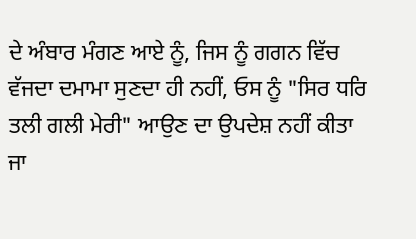ਦੇ ਅੰਬਾਰ ਮੰਗਣ ਆਏ ਨੂੰ, ਜਿਸ ਨੂੰ ਗਗਨ ਵਿੱਚ ਵੱਜਦਾ ਦਮਾਮਾ ਸੁਣਦਾ ਹੀ ਨਹੀਂ, ਓਸ ਨੂੰ "ਸਿਰ ਧਰਿ ਤਲੀ ਗਲੀ ਮੇਰੀ" ਆਉਣ ਦਾ ਉਪਦੇਸ਼ ਨਹੀਂ ਕੀਤਾ ਜਾ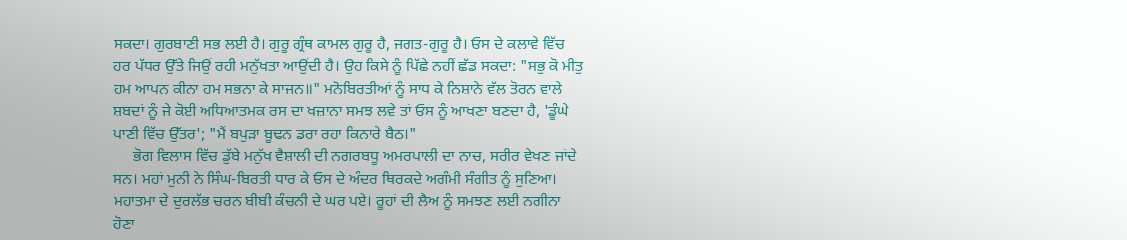ਸਕਦਾ। ਗੁਰਬਾਣੀ ਸਭ ਲਈ ਹੈ। ਗੁਰੂ ਗ੍ਰੰਥ ਕਾਮਲ ਗੁਰੂ ਹੈ, ਜਗਤ-ਗੁਰੂ ਹੈ। ਓਸ ਦੇ ਕਲਾਵੇ ਵਿੱਚ ਹਰ ਪੱਧਰ ਉੱਤੇ ਜਿਉਂ ਰਹੀ ਮਨੁੱਖਤਾ ਆਉਂਦੀ ਹੈ। ਉਹ ਕਿਸੇ ਨੂੰ ਪਿੱਛੇ ਨਹੀਂ ਛੱਡ ਸਕਦਾ: "ਸਭੁ ਕੋ ਮੀਤੁ ਹਮ ਆਪਨ ਕੀਨਾ ਹਮ ਸਭਨਾ ਕੇ ਸਾਜਨ॥" ਮਨੋਬਿਰਤੀਆਂ ਨੂੰ ਸਾਧ ਕੇ ਨਿਸ਼ਾਨੇ ਵੱਲ ਤੋਰਨ ਵਾਲੇ ਸ਼ਬਦਾਂ ਨੂੰ ਜੇ ਕੋਈ ਅਧਿਆਤਮਕ ਰਸ ਦਾ ਖਜ਼ਾਨਾ ਸਮਝ ਲਵੇ ਤਾਂ ਓਸ ਨੂੰ ਆਖਣਾ ਬਣਦਾ ਹੈ, 'ਡੂੰਘੇ ਪਾਣੀ ਵਿੱਚ ਉੱਤਰ'; "ਮੈਂ ਬਪੁੜਾ ਬੂਢਨ ਡਰਾ ਰਹਾ ਕਿਨਾਰੇ ਬੈਠ।"
     ਭੋਗ ਵਿਲਾਸ ਵਿੱਚ ਡੁੱਬੇ ਮਨੁੱਖ ਵੈਸ਼ਾਲੀ ਦੀ ਨਗਰਬਧੂ ਅਮਰਪਾਲੀ ਦਾ ਨਾਚ, ਸਰੀਰ ਵੇਖਣ ਜਾਂਦੇ ਸਨ। ਮਹਾਂ ਮੁਨੀ ਨੇ ਸਿੰਘ-ਬਿਰਤੀ ਧਾਰ ਕੇ ਓਸ ਦੇ ਅੰਦਰ ਥਿਰਕਦੇ ਅਗੰਮੀ ਸੰਗੀਤ ਨੂੰ ਸੁਣਿਆ। ਮਹਾਤਮਾ ਦੇ ਦੁਰਲੱਭ ਚਰਨ ਬੀਬੀ ਕੰਚਨੀ ਦੇ ਘਰ ਪਏ। ਰੂਹਾਂ ਦੀ ਲੈਅ ਨੂੰ ਸਮਝਣ ਲਈ ਨਗੀਨਾ ਹੋਣਾ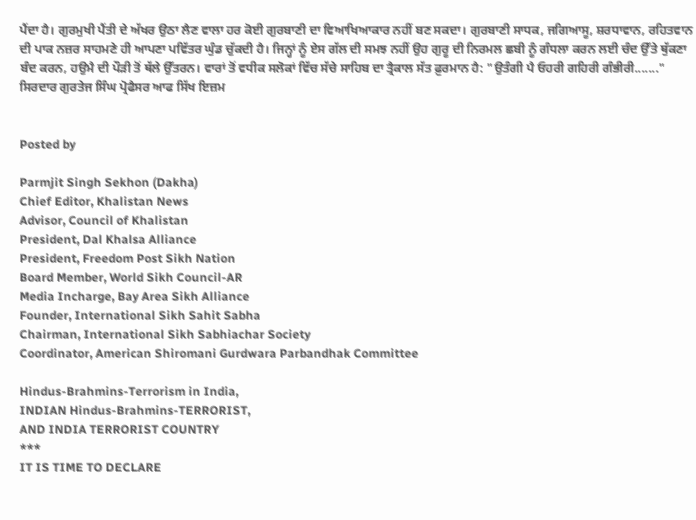ਪੈਂਦਾ ਹੈ। ਗੁਰਮੁਖੀ ਪੈਂਤੀ ਦੇ ਅੱਖਰ ਉਠਾ ਲੈਣ ਵਾਲਾ ਹਰ ਕੋਈ ਗੁਰਬਾਣੀ ਦਾ ਵਿਆਖਿਆਕਾਰ ਨਹੀਂ ਬਣ ਸਕਦਾ। ਗੁਰਬਾਣੀ ਸਾਧਕ, ਜਗਿਆਸੂ, ਸ਼ਰਧਾਵਾਨ, ਰਹਿਤਵਾਨ ਦੀ ਪਾਕ ਨਜ਼ਰ ਸਾਹਮਣੇ ਹੀ ਆਪਣਾ ਪਵਿੱਤਰ ਘੁੰਡ ਚੁੱਕਦੀ ਹੈ। ਜਿਨ੍ਹਾਂ ਨੂੰ ਏਸ ਗੱਲ ਦੀ ਸਮਝ ਨਹੀਂ ਉਹ ਗੁਰੂ ਦੀ ਨਿਰਮਲ ਛਬੀ ਨੂੰ ਗੰਧਲਾ ਕਰਨ ਲਈ ਚੰਦ ਉੱਤੇ ਥੁੱਕਣਾ ਬੰਦ ਕਰਨ, ਹਉਮੈ ਦੀ ਪੌੜੀ ਤੋਂ ਥੱਲੇ ਉੱਤਰਨ। ਵਾਰਾਂ ਤੋਂ ਵਧੀਕ ਸਲੋਕਾਂ ਵਿੱਚ ਸੱਚੇ ਸਾਹਿਬ ਦਾ ਤ੍ਰੈਕਾਲ ਸੱਤ ਫ਼ੁਰਮਾਨ ਹੈ: "ਉਤੰਗੀ ਪੈ ਓਹਰੀ ਗਹਿਰੀ ਗੰਭੀਰੀ......."
ਸਿਰਦਾਰ ਗੁਰਤੇਜ ਸਿੰਘ ਪ੍ਰੋਫੈਸਰ ਆਫ ਸਿੱਖ ਇਜ਼ਮ


Posted by

Parmjit Singh Sekhon (Dakha)
Chief Editor, Khalistan News
Advisor, Council of Khalistan
President, Dal Khalsa Alliance
President, Freedom Post Sikh Nation
Board Member, World Sikh Council-AR
Media Incharge, Bay Area Sikh Alliance
Founder, International Sikh Sahit Sabha
Chairman, International Sikh Sabhiachar Society
Coordinator, American Shiromani Gurdwara Parbandhak Committee

Hindus-Brahmins-Terrorism in India,
INDIAN Hindus-Brahmins-TERRORIST,
AND INDIA TERRORIST COUNTRY
***
IT IS TIME TO DECLARE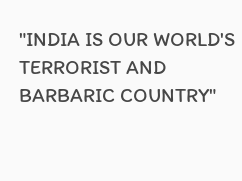"INDIA IS OUR WORLD'S TERRORIST AND BARBARIC COUNTRY"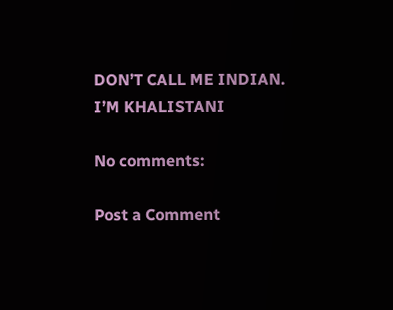DON’T CALL ME INDIAN.
I’M KHALISTANI

No comments:

Post a Comment